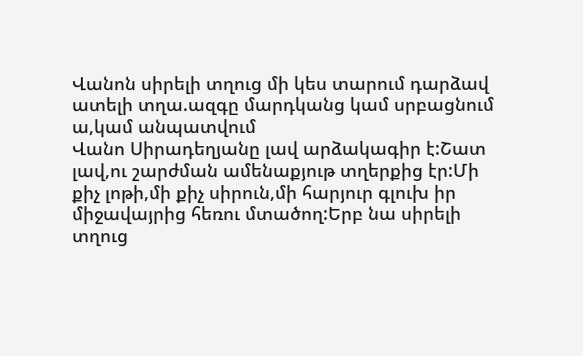Վանոն սիրելի տղուց մի կես տարում դարձավ ատելի տղա.ազգը մարդկանց կամ սրբացնում ա,կամ անպատվում
Վանո Սիրադեղյանը լավ արձակագիր է:Շատ լավ,ու շարժման ամենաքյութ տղերքից էր:Մի քիչ լոթի,մի քիչ սիրուն,մի հարյուր գլուխ իր միջավայրից հեռու մտածող:Երբ նա սիրելի տղուց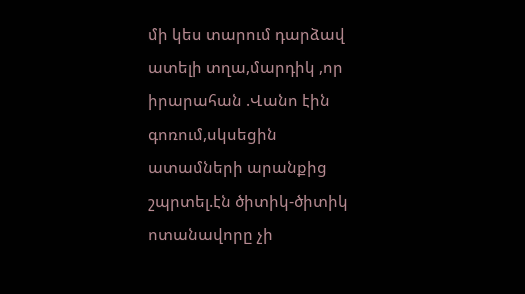մի կես տարում դարձավ ատելի տղա,մարդիկ ,որ իրարահան .Վանո էին գոռում,սկսեցին ատամների արանքից շպրտել.էն ծիտիկ-ծիտիկ ոտանավորը չի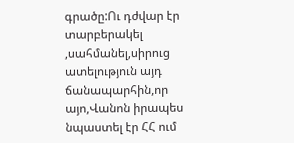գրածը:Ու դժվար էր տարբերակել ,սահմանել,սիրուց ատելություն այդ ճանապարհին,որ այո,Վանոն իրապես նպաստել էր ՀՀ ում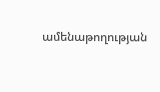ամենաթողության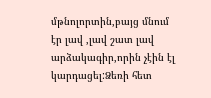մթնոլորտին,բայց մնում էր լավ ,լավ շատ լավ արձակագիր,որին չէին էլ կարդացել:Ձեռի հետ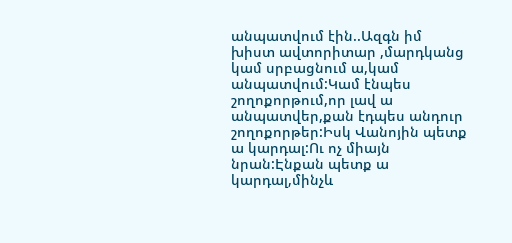անպատվում էին..Ազգն իմ խիստ ավտորիտար ,մարդկանց կամ սրբացնում ա,կամ անպատվում:Կամ էնպես շողոքորթում,որ լավ ա անպատվեր,քան էդպես անդուր շողոքորթեր:Իսկ Վանոյին պետք ա կարդալ:Ու ոչ միայն նրան:Էնքան պետք ա կարդալ,մինչև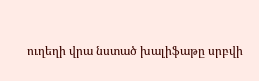ուղեղի վրա նստած խալիֆաթը սրբվի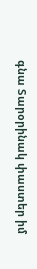գնա Տարօրինակ փաստեր իմ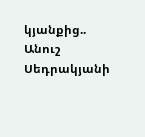կյանքից.. Անուշ Սեդրակյանի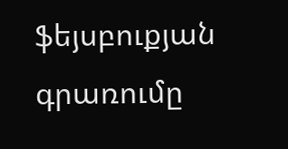ֆեյսբուքյան գրառումը